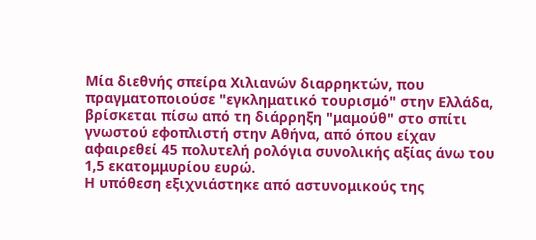Μία διεθνής σπείρα Χιλιανών διαρρηκτών, που πραγματοποιούσε "εγκληματικό τουρισμό" στην Ελλάδα, βρίσκεται πίσω από τη διάρρηξη "μαμούθ" στο σπίτι γνωστού εφοπλιστή στην Αθήνα, από όπου είχαν αφαιρεθεί 45 πολυτελή ρολόγια συνολικής αξίας άνω του 1,5 εκατομμυρίου ευρώ.
Η υπόθεση εξιχνιάστηκε από αστυνομικούς της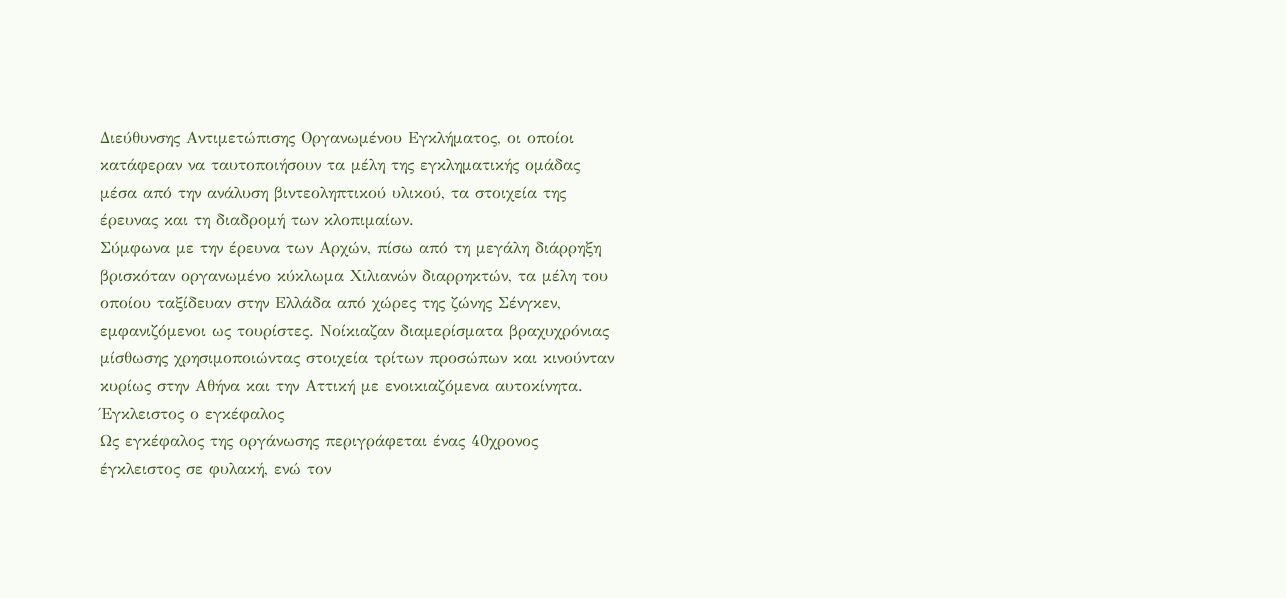Διεύθυνσης Αντιμετώπισης Οργανωμένου Εγκλήματος, οι οποίοι κατάφεραν να ταυτοποιήσουν τα μέλη της εγκληματικής ομάδας μέσα από την ανάλυση βιντεοληπτικού υλικού, τα στοιχεία της έρευνας και τη διαδρομή των κλοπιμαίων.
Σύμφωνα με την έρευνα των Αρχών, πίσω από τη μεγάλη διάρρηξη βρισκόταν οργανωμένο κύκλωμα Χιλιανών διαρρηκτών, τα μέλη του οποίου ταξίδευαν στην Ελλάδα από χώρες της ζώνης Σένγκεν, εμφανιζόμενοι ως τουρίστες. Νοίκιαζαν διαμερίσματα βραχυχρόνιας μίσθωσης χρησιμοποιώντας στοιχεία τρίτων προσώπων και κινούνταν κυρίως στην Αθήνα και την Αττική με ενοικιαζόμενα αυτοκίνητα.
Έγκλειστος ο εγκέφαλος
Ως εγκέφαλος της οργάνωσης περιγράφεται ένας 40χρονος έγκλειστος σε φυλακή, ενώ τον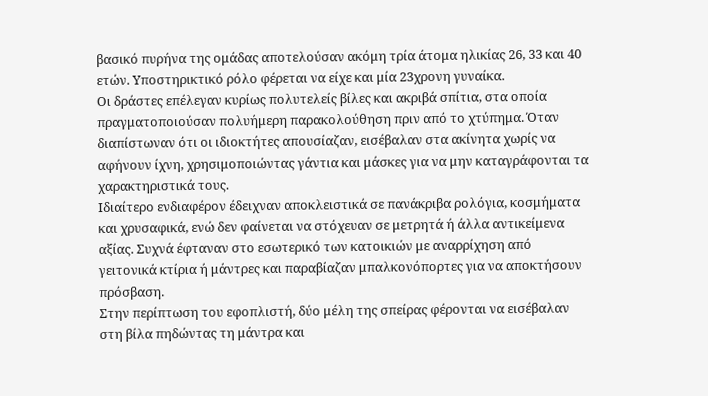βασικό πυρήνα της ομάδας αποτελούσαν ακόμη τρία άτομα ηλικίας 26, 33 και 40 ετών. Υποστηρικτικό ρόλο φέρεται να είχε και μία 23χρονη γυναίκα.
Οι δράστες επέλεγαν κυρίως πολυτελείς βίλες και ακριβά σπίτια, στα οποία πραγματοποιούσαν πολυήμερη παρακολούθηση πριν από το χτύπημα. Όταν διαπίστωναν ότι οι ιδιοκτήτες απουσίαζαν, εισέβαλαν στα ακίνητα χωρίς να αφήνουν ίχνη, χρησιμοποιώντας γάντια και μάσκες για να μην καταγράφονται τα χαρακτηριστικά τους.
Ιδιαίτερο ενδιαφέρον έδειχναν αποκλειστικά σε πανάκριβα ρολόγια, κοσμήματα και χρυσαφικά, ενώ δεν φαίνεται να στόχευαν σε μετρητά ή άλλα αντικείμενα αξίας. Συχνά έφταναν στο εσωτερικό των κατοικιών με αναρρίχηση από γειτονικά κτίρια ή μάντρες και παραβίαζαν μπαλκονόπορτες για να αποκτήσουν πρόσβαση.
Στην περίπτωση του εφοπλιστή, δύο μέλη της σπείρας φέρονται να εισέβαλαν στη βίλα πηδώντας τη μάντρα και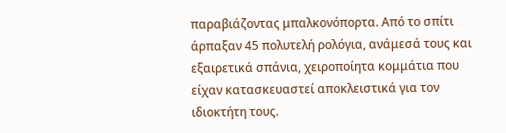παραβιάζοντας μπαλκονόπορτα. Από το σπίτι άρπαξαν 45 πολυτελή ρολόγια, ανάμεσά τους και εξαιρετικά σπάνια, χειροποίητα κομμάτια που είχαν κατασκευαστεί αποκλειστικά για τον ιδιοκτήτη τους.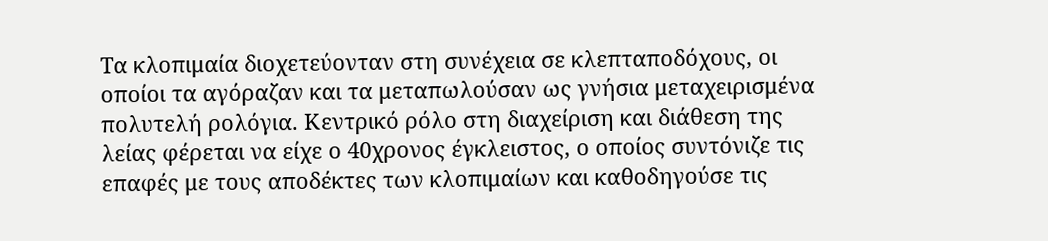Τα κλοπιμαία διοχετεύονταν στη συνέχεια σε κλεπταποδόχους, οι οποίοι τα αγόραζαν και τα μεταπωλούσαν ως γνήσια μεταχειρισμένα πολυτελή ρολόγια. Κεντρικό ρόλο στη διαχείριση και διάθεση της λείας φέρεται να είχε ο 40χρονος έγκλειστος, ο οποίος συντόνιζε τις επαφές με τους αποδέκτες των κλοπιμαίων και καθοδηγούσε τις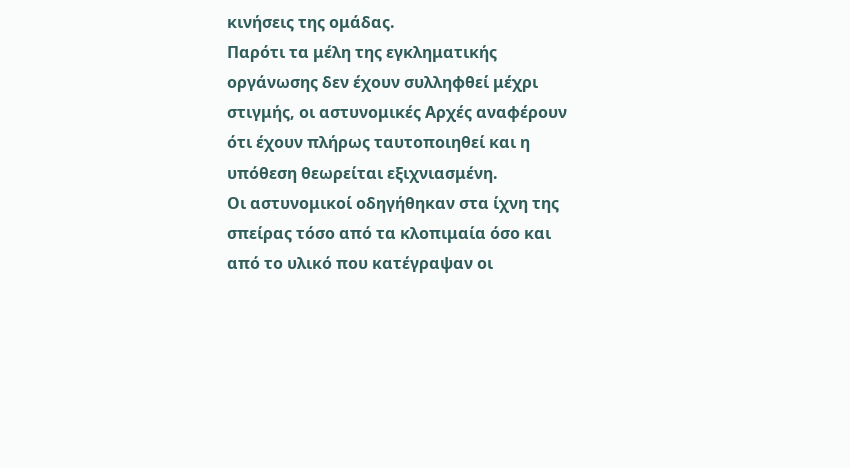κινήσεις της ομάδας.
Παρότι τα μέλη της εγκληματικής οργάνωσης δεν έχουν συλληφθεί μέχρι στιγμής, οι αστυνομικές Αρχές αναφέρουν ότι έχουν πλήρως ταυτοποιηθεί και η υπόθεση θεωρείται εξιχνιασμένη.
Οι αστυνομικοί οδηγήθηκαν στα ίχνη της σπείρας τόσο από τα κλοπιμαία όσο και από το υλικό που κατέγραψαν οι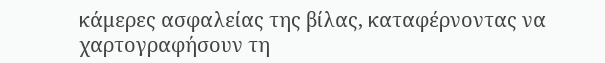κάμερες ασφαλείας της βίλας, καταφέρνοντας να χαρτογραφήσουν τη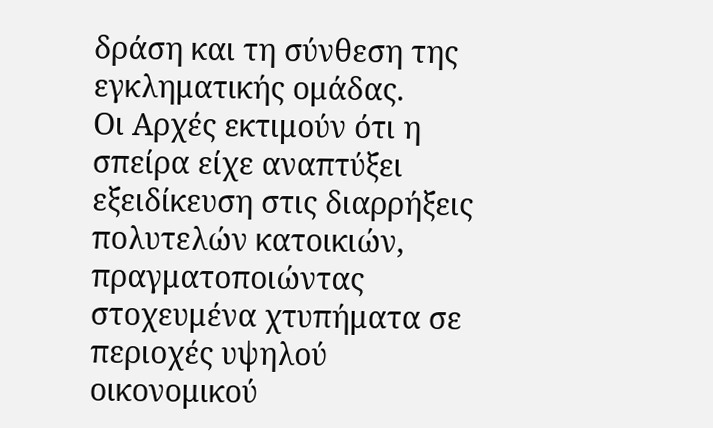δράση και τη σύνθεση της εγκληματικής ομάδας.
Οι Αρχές εκτιμούν ότι η σπείρα είχε αναπτύξει εξειδίκευση στις διαρρήξεις πολυτελών κατοικιών, πραγματοποιώντας στοχευμένα χτυπήματα σε περιοχές υψηλού οικονομικού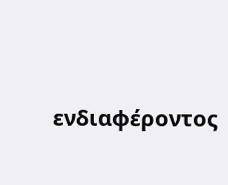ενδιαφέροντος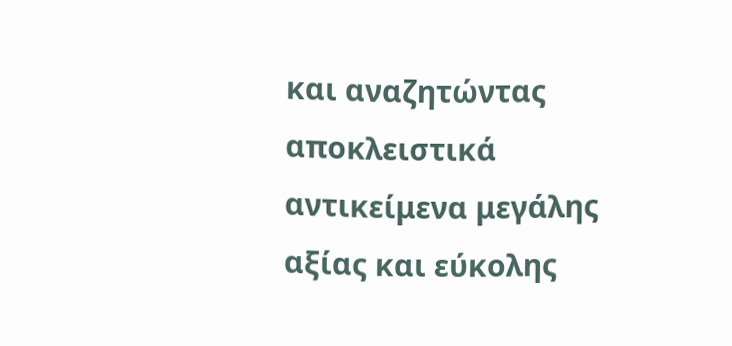και αναζητώντας αποκλειστικά αντικείμενα μεγάλης αξίας και εύκολης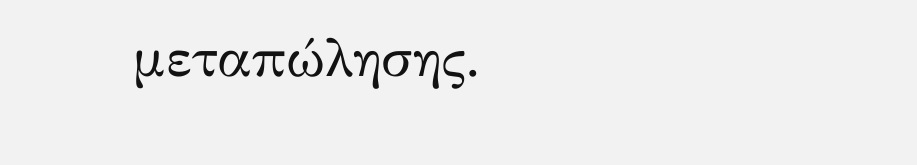μεταπώλησης.